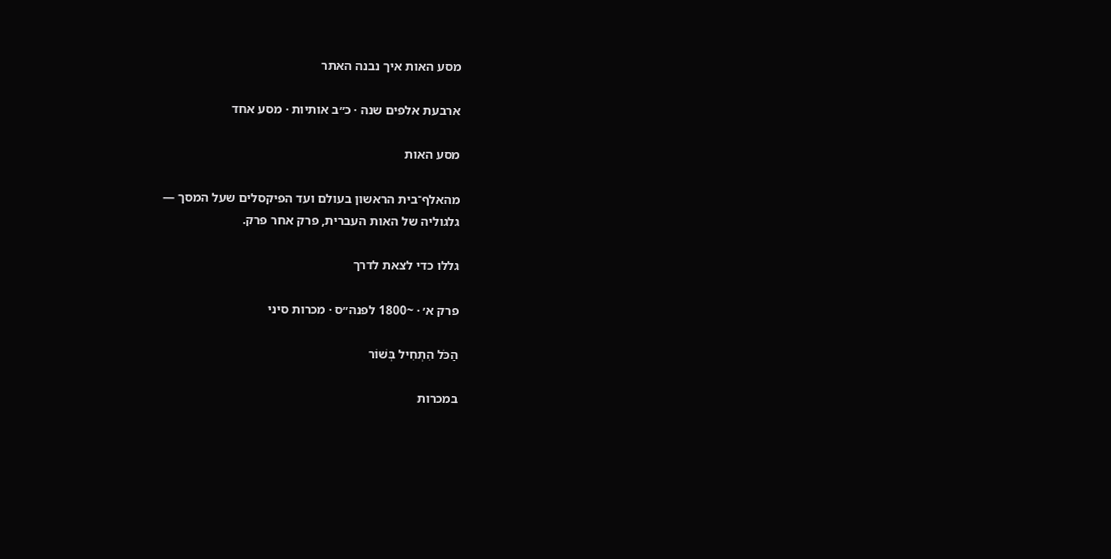מסע האות איך נבנה האתר

ארבעת אלפים שנה · כ״ב אותיות · מסע אחד

מסע האות

מהאלף־בית הראשון בעולם ועד הפיקסלים שעל המסך —
גלגוליה של האות העברית, פרק אחר פרק.

גללו כדי לצאת לדרך

פרק א׳ · ~1800 לפנה״ס · מכרות סיני

הַכֹּל הִתְחִיל בְּשׁוֹר

במכרות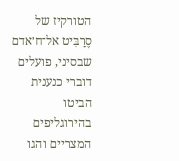הטורקיז של סֶרַבִּיט אל־ח׳אדם שבסיני, פועלים דוברי כנענית הביטו בהירוגליפים המצריים והגו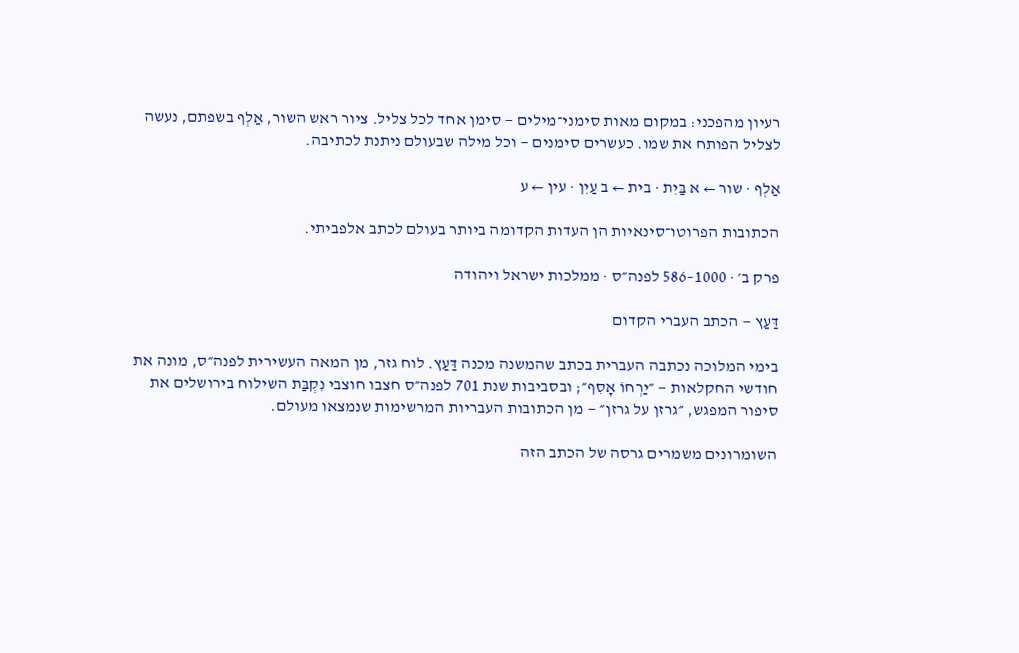רעיון מהפכני: במקום מאות סימני־מילים — סימן אחד לכל צליל. ציור ראש השור, אַלְף בשפתם, נעשה לצליל הפותח את שמו. כעשרים סימנים — וכל מילה שבעולם ניתנת לכתיבה.

אַלְף · שור ← א בַּיִת · בית ← ב עַיִן · עין ← ע

הכתובות הפרוטו־סינאיות הן העדות הקדומה ביותר בעולם לכתב אלפביתי.

פרק ב׳ · 1000–586 לפנה״ס · ממלכות ישראל ויהודה

דַּעַץ — הכתב העברי הקדום

בימי המלוכה נכתבה העברית בכתב שהמשנה מכנה דַּעַץ. לוח גזר, מן המאה העשירית לפנה״ס, מונה את חודשי החקלאות — ״יַרְחוֹ אָסִף״; ובסביבות שנת 701 לפנה״ס חצבו חוצבי נִקְבַּת השילוח בירושלים את סיפור המפגש, ״גרזן על גרזן״ — מן הכתובות העבריות המרשימות שנמצאו מעולם.

השומרונים משמרים גרסה של הכתב הזה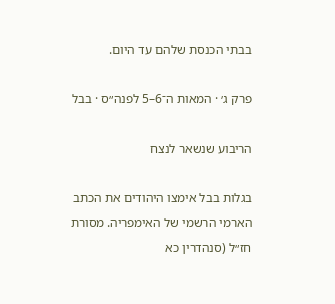בבתי הכנסת שלהם עד היום.

פרק ג׳ · המאות ה־6–5 לפנה״ס · בבל

הריבוע שנשאר לנצח

בגלות בבל אימצו היהודים את הכתב הארמי הרשמי של האימפריה. מסורת חז״ל (סנהדרין כא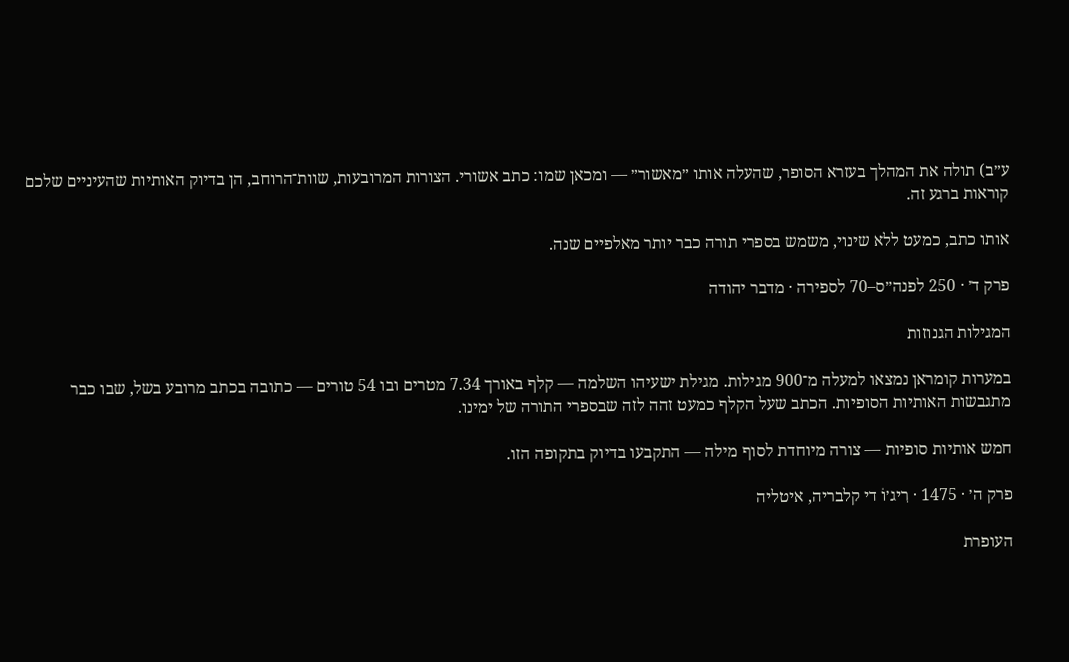ע״ב) תולה את המהלך בעזרא הסופר, שהעלה אותו ״מאשור״ — ומכאן שמו: כתב אשורי. הצורות המרובעות, שוות־הרוחב, הן בדיוק האותיות שהעיניים שלכם קוראות ברגע זה.

אותו כתב, כמעט ללא שינוי, משמש בספרי תורה כבר יותר מאלפיים שנה.

פרק ד׳ · 250 לפנה״ס–70 לספירה · מדבר יהודה

המגילות הגנוזות

במערות קומראן נמצאו למעלה מ־900 מגילות. מגילת ישעיהו השלמה — קלף באורך 7.34 מטרים ובו 54 טורים — כתובה בכתב מרובע בשל, שבו כבר מתגבשות האותיות הסופיות. הכתב שעל הקלף כמעט זהה לזה שבספרי התורה של ימינו.

חמש אותיות סופיות — צורה מיוחדת לסוף מילה — התקבעו בדיוק בתקופה הזו.

פרק ה׳ · 1475 · רִיג׳וֹ די קלבריה, איטליה

העופרת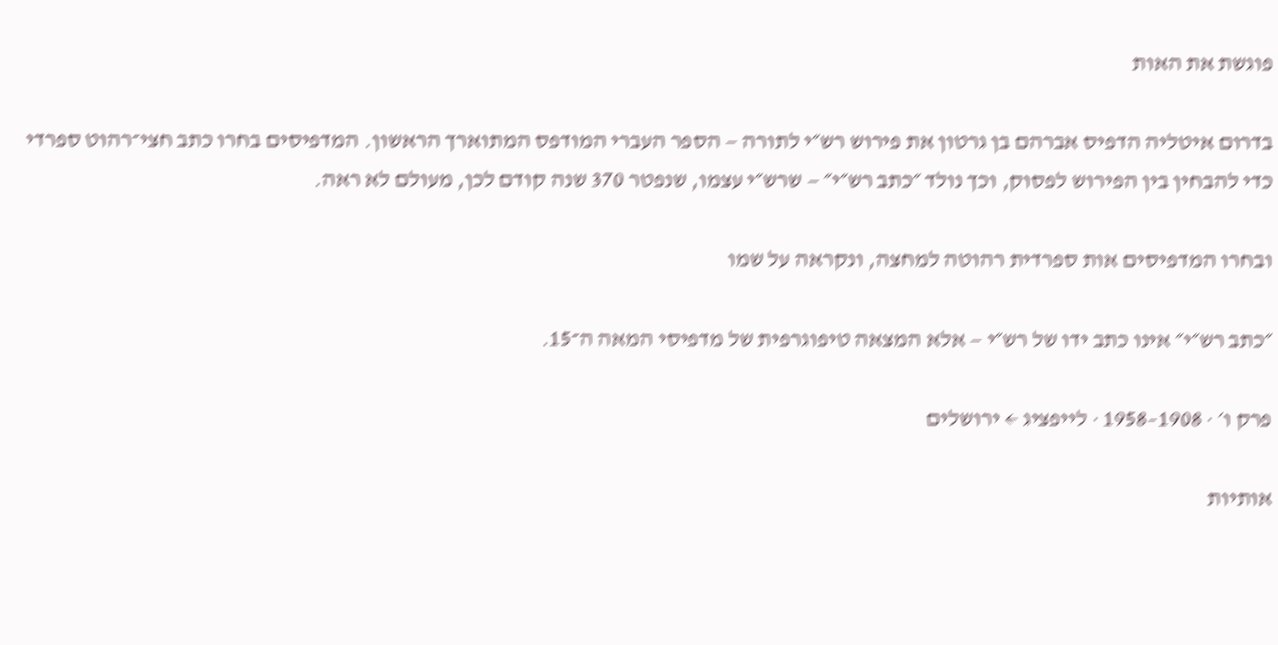פוגשת את האות

בדרום איטליה הדפיס אברהם בן גרטון את פירוש רש״י לתורה — הספר העברי המודפס המתוארך הראשון. המדפיסים בחרו כתב חצי־רהוט ספרדי כדי להבחין בין הפירוש לפסוק, וכך נולד ״כתב רש״י״ — שרש״י עצמו, שנפטר 370 שנה קודם לכן, מעולם לא ראה.

ובחרו המדפיסים אות ספרדית רהוטה למחצה, ונקראה על שמו

״כתב רש״י״ אינו כתב ידו של רש״י — אלא המצאה טיפוגרפית של מדפיסי המאה ה־15.

פרק ו׳ · 1908–1958 · לייפציג ← ירושלים

אותיות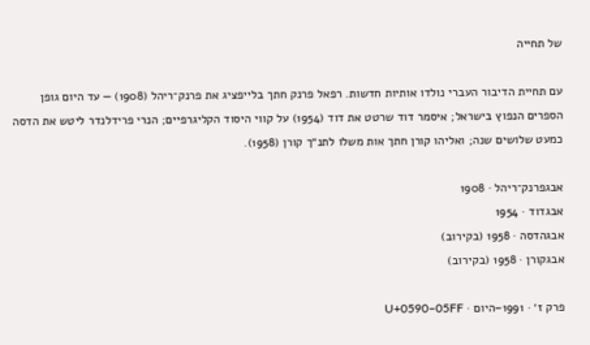של תחייה

עם תחיית הדיבור העברי נולדו אותיות חדשות. רפאל פרנק חתך בלייפציג את פרנק־ריהל (1908) — עד היום גופן הספרים הנפוץ בישראל; איסמר דוד שרטט את דוד (1954) על קווי היסוד הקליגרפיים; הנרי פרידלנדר ליטש את הדסה כמעט שלושים שנה; ואליהו קורן חתך אות משלו לתנ״ך קורן (1958).

אבגפרנק־ריהל · 1908
אבגדוד · 1954
אבגהדסה · 1958 (בקירוב)
אבגקורן · 1958 (בקירוב)

פרק ז׳ · 1991–היום · U+0590–05FF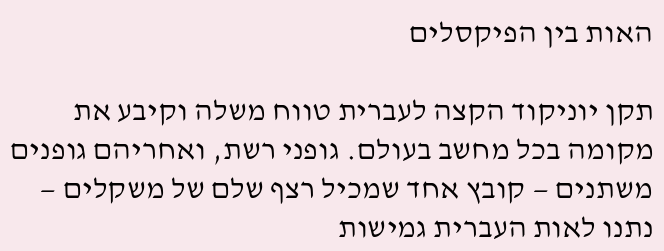האות בין הפיקסלים

תקן יוניקוד הקצה לעברית טווח משלה וקיבע את מקומה בכל מחשב בעולם. גופני רשת, ואחריהם גופנים משתנים — קובץ אחד שמכיל רצף שלם של משקלים — נתנו לאות העברית גמישות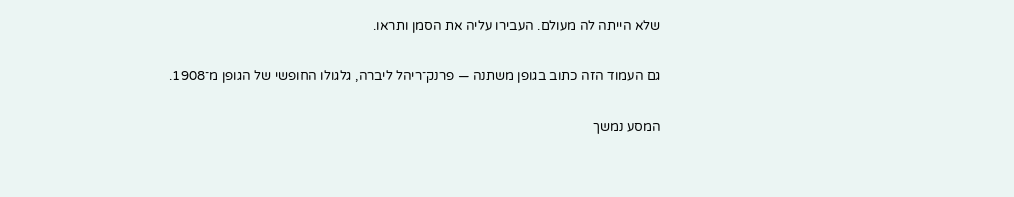שלא הייתה לה מעולם. העבירו עליה את הסמן ותראו.

גם העמוד הזה כתוב בגופן משתנה — פרנק־ריהל ליברה, גלגולו החופשי של הגופן מ־1908.

המסע נמשך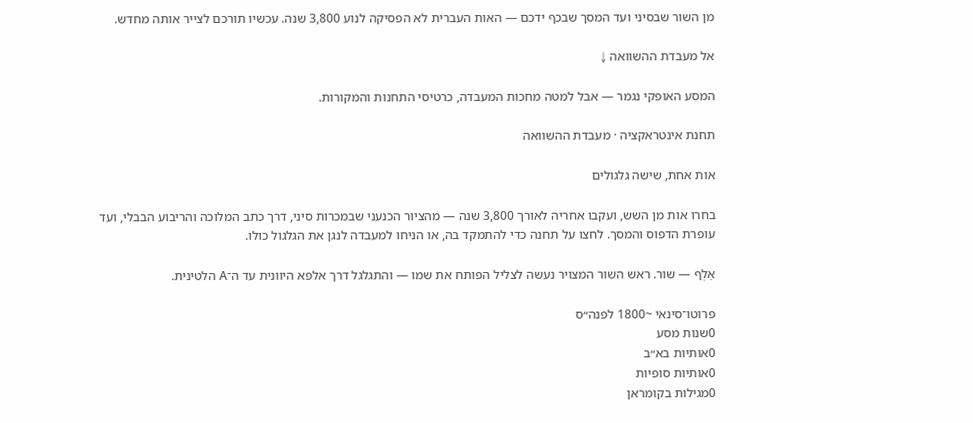מן השור שבסיני ועד המסך שבכף ידכם — האות העברית לא הפסיקה לנוע 3,800 שנה. עכשיו תורכם לצייר אותה מחדש.

אל מעבדת ההשוואה ↓

המסע האופקי נגמר — אבל למטה מחכות המעבדה, כרטיסי התחנות והמקורות.

תחנת אינטראקציה · מעבדת ההשוואה

אות אחת, שישה גלגולים

בחרו אות מן השש, ועקבו אחריה לאורך 3,800 שנה — מהציור הכנעני שבמכרות סיני, דרך כתב המלוכה והריבוע הבבלי, ועד עופרת הדפוס והמסך. לחצו על תחנה כדי להתמקד בה, או הניחו למעבדה לנגן את הגלגול כולו.

אַלְף — שור. ראש השור המצויר נעשה לצליל הפותח את שמו — והתגלגל דרך אלפא היוונית עד ה־A הלטינית.

פרוטו־סינאי ~1800 לפנה״ס
0שנות מסע
0אותיות בא״ב
0אותיות סופיות
0מגילות בקומראן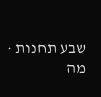שבע תחנות · מה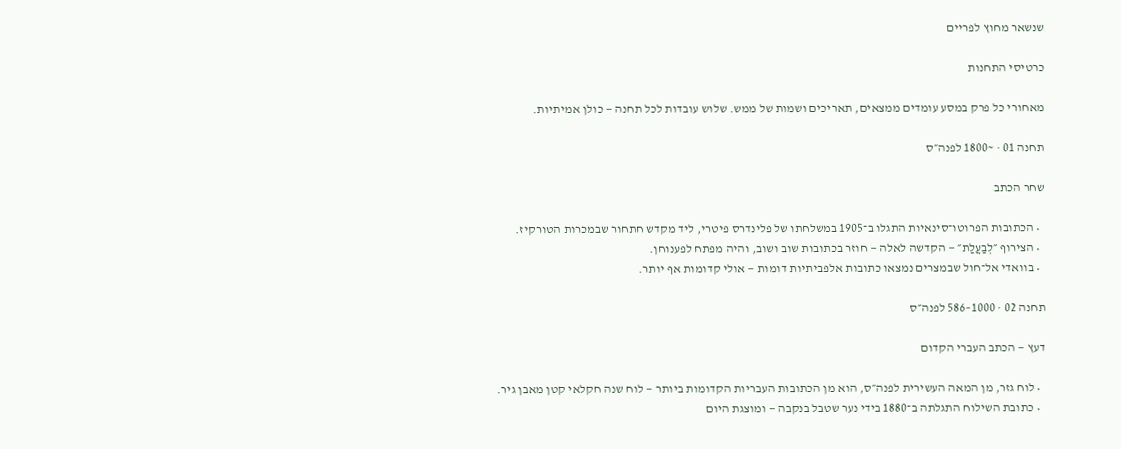שנשאר מחוץ לפריים

כרטיסי התחנות

מאחורי כל פרק במסע עומדים ממצאים, תאריכים ושמות של ממש. שלוש עובדות לכל תחנה — כולן אמיתיות.

תחנה 01 · ~1800 לפנה״ס

שחר הכתב

  • הכתובות הפרוטו־סינאיות התגלו ב־1905 במשלחתו של פלינדרס פיטרי, ליד מקדש חתחור שבמכרות הטורקיז.
  • הצירוף ״לְבַעֲלַת״ — הקדשה לאלה — חוזר בכתובות שוב ושוב, והיה מפתח לפענוחן.
  • בוואדי אל־חול שבמצרים נמצאו כתובות אלפביתיות דומות — אולי קדומות אף יותר.

תחנה 02 · 1000–586 לפנה״ס

דעץ — הכתב העברי הקדום

  • לוח גזר, מן המאה העשירית לפנה״ס, הוא מן הכתובות העבריות הקדומות ביותר — לוח שנה חקלאי קטן מאבן גיר.
  • כתובת השילוח התגלתה ב־1880 בידי נער שטבל בנקבה — ומוצגת היום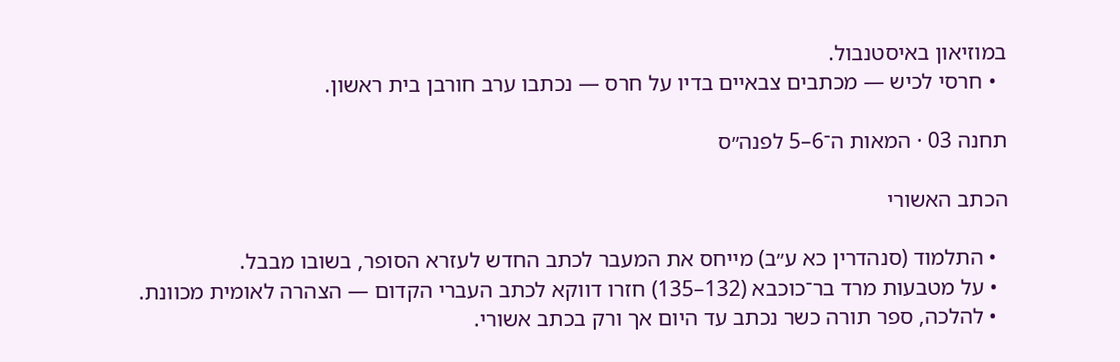במוזיאון באיסטנבול.
  • חרסי לכיש — מכתבים צבאיים בדיו על חרס — נכתבו ערב חורבן בית ראשון.

תחנה 03 · המאות ה־6–5 לפנה״ס

הכתב האשורי

  • התלמוד (סנהדרין כא ע״ב) מייחס את המעבר לכתב החדש לעזרא הסופר, בשובו מבבל.
  • על מטבעות מרד בר־כוכבא (132–135) חזרו דווקא לכתב העברי הקדום — הצהרה לאומית מכוונת.
  • להלכה, ספר תורה כשר נכתב עד היום אך ורק בכתב אשורי.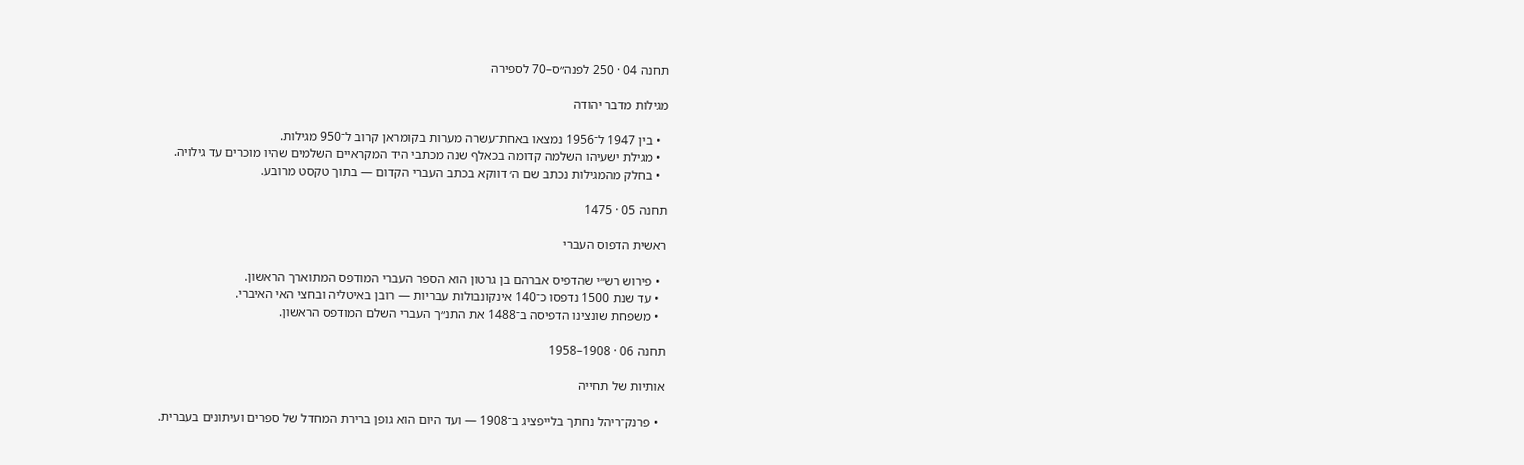תחנה 04 · 250 לפנה״ס–70 לספירה

מגילות מדבר יהודה

  • בין 1947 ל־1956 נמצאו באחת־עשרה מערות בקומראן קרוב ל־950 מגילות.
  • מגילת ישעיהו השלמה קדומה בכאלף שנה מכתבי היד המקראיים השלמים שהיו מוכרים עד גילויה.
  • בחלק מהמגילות נכתב שם ה׳ דווקא בכתב העברי הקדום — בתוך טקסט מרובע.

תחנה 05 · 1475

ראשית הדפוס העברי

  • פירוש רש״י שהדפיס אברהם בן גרטון הוא הספר העברי המודפס המתוארך הראשון.
  • עד שנת 1500 נדפסו כ־140 אינקונבולות עבריות — רובן באיטליה ובחצי האי האיברי.
  • משפחת שונצינו הדפיסה ב־1488 את התנ״ך העברי השלם המודפס הראשון.

תחנה 06 · 1908–1958

אותיות של תחייה

  • פרנק־ריהל נחתך בלייפציג ב־1908 — ועד היום הוא גופן ברירת המחדל של ספרים ועיתונים בעברית.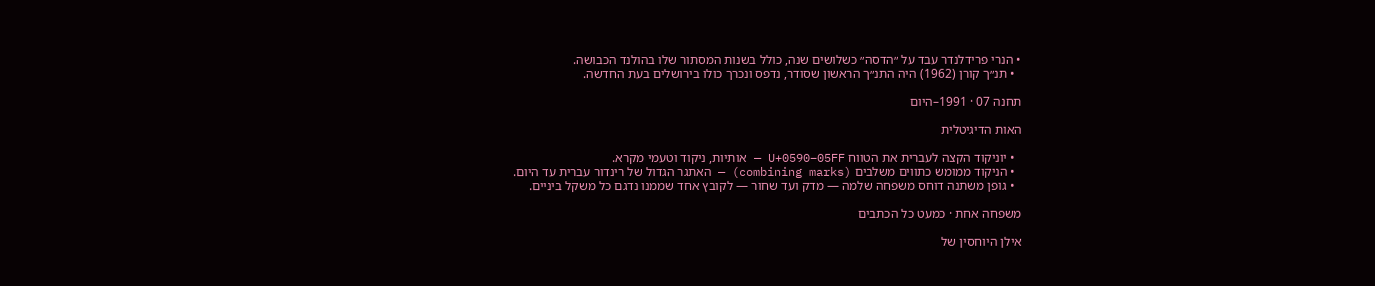• הנרי פרידלנדר עבד על ״הדסה״ כשלושים שנה, כולל בשנות המסתור שלו בהולנד הכבושה.
  • תנ״ך קורן (1962) היה התנ״ך הראשון שסודר, נדפס ונכרך כולו בירושלים בעת החדשה.

תחנה 07 · 1991–היום

האות הדיגיטלית

  • יוניקוד הקצה לעברית את הטווח U+0590–05FF — אותיות, ניקוד וטעמי מקרא.
  • הניקוד ממומש כתווים משלבים (combining marks) — האתגר הגדול של רינדור עברית עד היום.
  • גופן משתנה דוחס משפחה שלמה — מדק ועד שחור — לקובץ אחד שממנו נדגם כל משקל ביניים.

משפחה אחת · כמעט כל הכתבים

אילן היוחסין של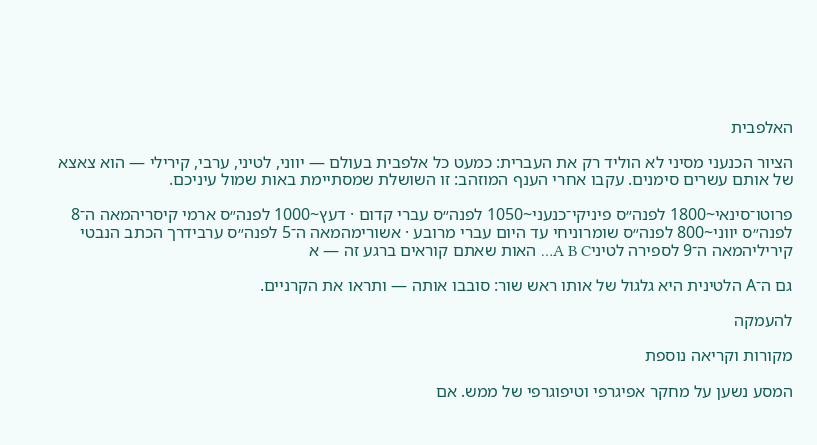האלפבית

הציור הכנעני מסיני לא הוליד רק את העברית: כמעט כל אלפבית בעולם — יווני, לטיני, ערבי, קירילי — הוא צאצא של אותם עשרים סימנים. עקבו אחרי הענף המוזהב: זו השושלת שמסתיימת באות שמול עיניכם.

פרוטו־סינאי~1800 לפנה״ס פיניקי־כנעני~1050 לפנה״ס עברי קדום · דעץ~1000 לפנה״ס ארמי קיסריהמאה ה־8 לפנה״ס יווני~800 לפנה״ס שומרוניחי עד היום עברי מרובע · אשורימהמאה ה־5 לפנה״ס ערבידרך הכתב הנבטי קיריליהמאה ה־9 לספירה לטיניA B C… האות שאתם קוראים ברגע זה — א

גם ה־A הלטינית היא גלגול של אותו ראש שור: סובבו אותה — ותראו את הקרניים.

להעמקה

מקורות וקריאה נוספת

המסע נשען על מחקר אפיגרפי וטיפוגרפי של ממש. אם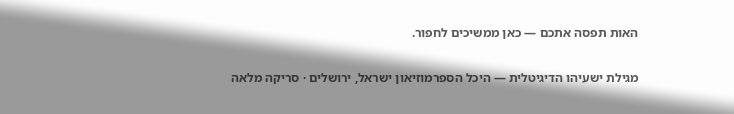האות תפסה אתכם — כאן ממשיכים לחפור.

מגילת ישעיהו הדיגיטלית — היכל הספרמוזיאון ישראל, ירושלים · סריקה מלאה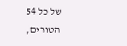של כל 54 הטורים,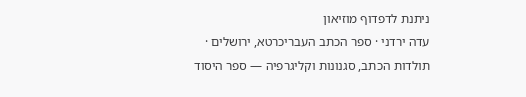ניתנת לדפדוף מוזיאון
עדה ירדני · ספר הכתב העבריכרטא, ירושלים · תולדות הכתב, סגנונות וקליגרפיה — ספר היסוד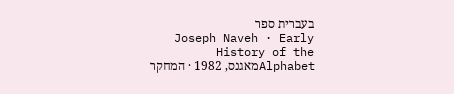בעברית ספר
Joseph Naveh · Early History of the Alphabetמאגנס, 1982 · המחקר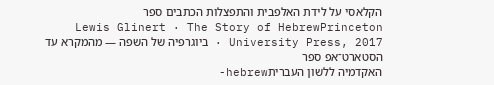הקלאסי על לידת האלפבית והתפצלות הכתבים ספר
Lewis Glinert · The Story of HebrewPrinceton University Press, 2017 · ביוגרפיה של השפה — מהמקרא עד הסטארט־אפ ספר
האקדמיה ללשון העבריתhebrew-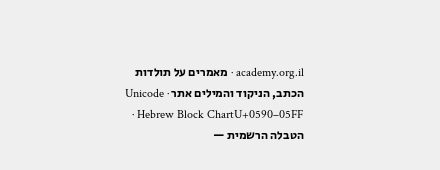academy.org.il · מאמרים על תולדות הכתב, הניקוד והמילים אתר Unicode · Hebrew Block ChartU+0590–05FF · הטבלה הרשמית —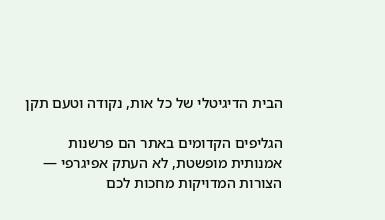הבית הדיגיטלי של כל אות, נקודה וטעם תקן

הגליפים הקדומים באתר הם פרשנות אמנותית מופשטת, לא העתק אפיגרפי — הצורות המדויקות מחכות לכם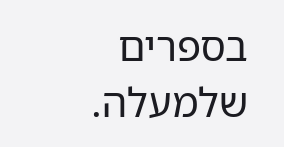בספרים שלמעלה.